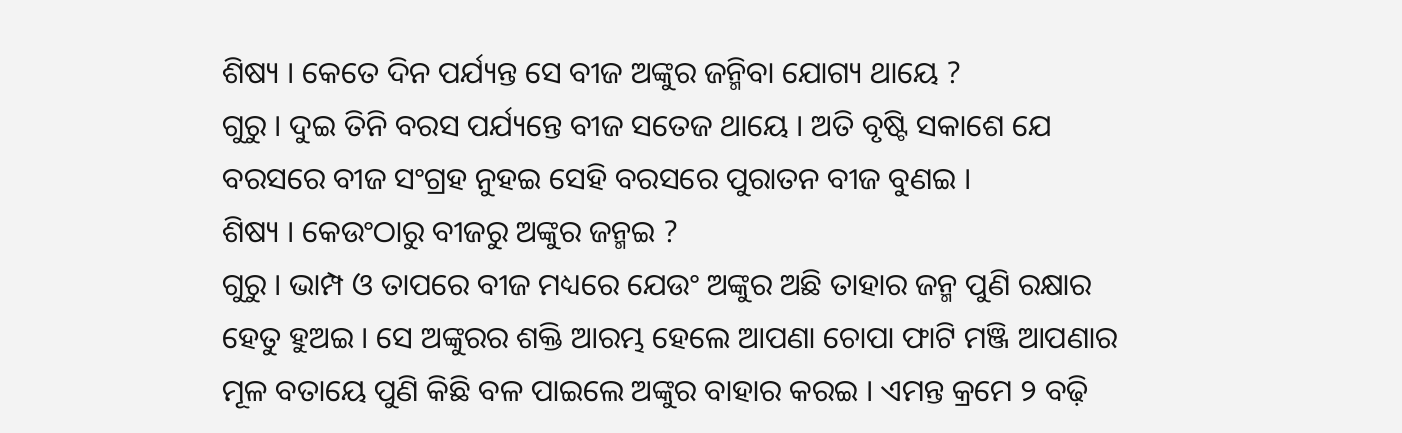ଶିଷ୍ୟ । କେତେ ଦିନ ପର୍ଯ୍ୟନ୍ତ ସେ ବୀଜ ଅଙ୍କୁର ଜନ୍ମିବା ଯୋଗ୍ୟ ଥାୟେ ?
ଗୁରୁ । ଦୁଇ ତିନି ବରସ ପର୍ଯ୍ୟନ୍ତେ ବୀଜ ସତେଜ ଥାୟେ । ଅତି ବୃଷ୍ଟି ସକାଶେ ଯେ ବରସରେ ବୀଜ ସଂଗ୍ରହ ନୁହଇ ସେହି ବରସରେ ପୁରାତନ ବୀଜ ବୁଣଇ ।
ଶିଷ୍ୟ । କେଉଂଠାରୁ ବୀଜରୁ ଅଙ୍କୁର ଜନ୍ମଇ ?
ଗୁରୁ । ଭାମ୍ପ ଓ ତାପରେ ବୀଜ ମଧ୍ୟରେ ଯେଉଂ ଅଙ୍କୁର ଅଛି ତାହାର ଜନ୍ମ ପୁଣି ରକ୍ଷାର ହେତୁ ହୁଅଇ । ସେ ଅଙ୍କୁରର ଶକ୍ତି ଆରମ୍ଭ ହେଲେ ଆପଣା ଚୋପା ଫାଟି ମଞ୍ଜି ଆପଣାର ମୂଳ ବତାୟେ ପୁଣି କିଛି ବଳ ପାଇଲେ ଅଙ୍କୁର ବାହାର କରଇ । ଏମନ୍ତ କ୍ରମେ ୨ ବଢ଼ି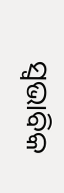ସ୍ୱଭାବିକ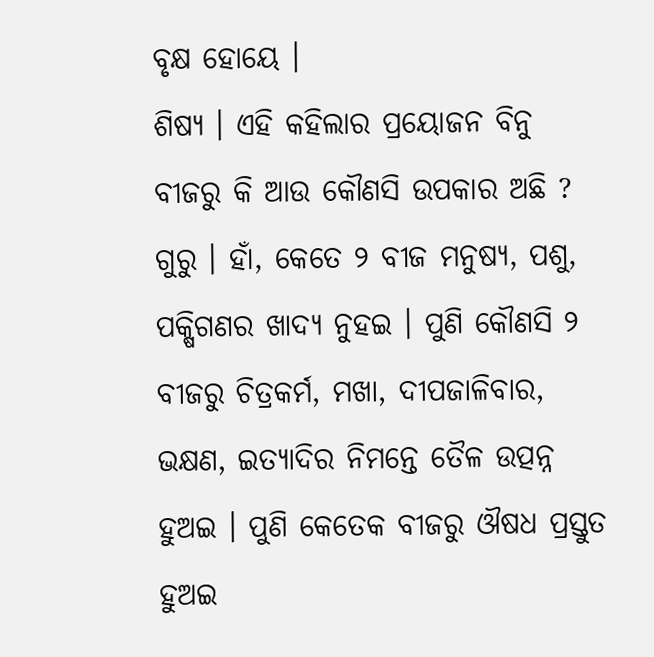ବୃକ୍ଷ ହୋୟେ ।
ଶିଷ୍ୟ । ଏହି କହିଲାର ପ୍ରୟୋଜନ ବିନୁ ବୀଜରୁ କି ଆଉ କୌଣସି ଉପକାର ଅଛି ?
ଗୁରୁ । ହାଁ, କେତେ ୨ ବୀଜ ମନୁଷ୍ୟ, ପଶୁ, ପକ୍ଷିଗଣର ଖାଦ୍ୟ ନୁହଇ । ପୁଣି କୌଣସି ୨ ବୀଜରୁ ଚିତ୍ରକର୍ମ, ମଖା, ଦୀପଜାଳିବାର, ଭକ୍ଷଣ, ଇତ୍ୟାଦିର ନିମନ୍ତେ ତୈଳ ଉତ୍ପନ୍ନ ହୁଅଇ । ପୁଣି କେତେକ ବୀଜରୁ ଔଷଧ ପ୍ରସ୍ତୁତ ହୁଅଇ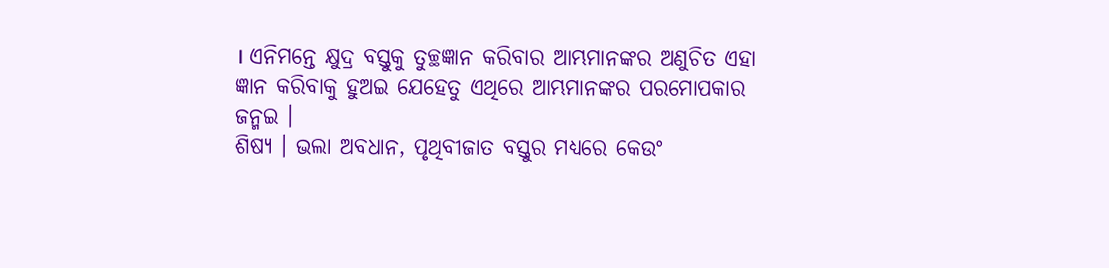। ଏନିମନ୍ତେ କ୍ଷୁଦ୍ର ବସ୍ତୁକୁ ତୁଚ୍ଛଜ୍ଞାନ କରିବାର ଆମ୍ଭମାନଙ୍କର ଅଣୁଚିତ ଏହା ଜ୍ଞାନ କରିବାକୁ ହୁଅଇ ଯେହେତୁ ଏଥିରେ ଆମ୍ଭମାନଙ୍କର ପରମୋପକାର ଜନ୍ମଇ ।
ଶିଷ୍ୟ । ଭଲା ଅବଧାନ, ପୃଥିବୀଜାତ ବସ୍ତୁର ମଧ୍ୟରେ କେଉଂ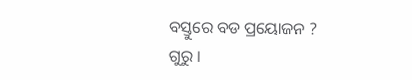ବସ୍ତୁରେ ବଡ ପ୍ରୟୋଜନ ?
ଗୁରୁ ।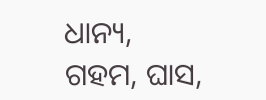ଧାନ୍ୟ, ଗହମ, ଘାସ,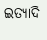ଇତ୍ୟାଦି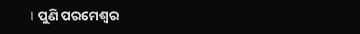। ପୁଣି ପରମେଶ୍ୱର